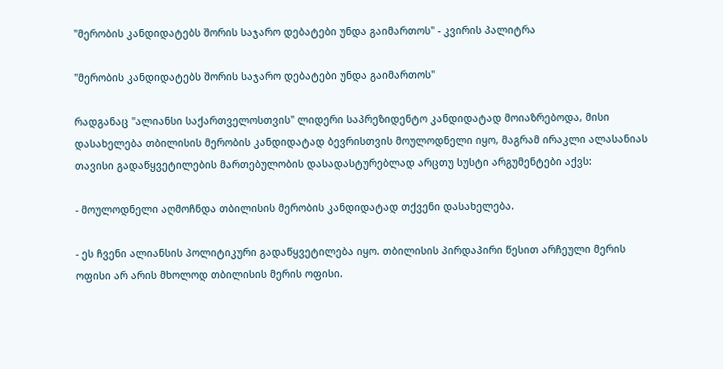"მერობის კანდიდატებს შორის საჯარო დებატები უნდა გაიმართოს" - კვირის პალიტრა

"მერობის კანდიდატებს შორის საჯარო დებატები უნდა გაიმართოს"

რადგანაც "ალიანსი საქართველოსთვის" ლიდერი საპრეზიდენტო კანდიდატად მოიაზრებოდა, მისი  დასახელება თბილისის მერობის კანდიდატად ბევრისთვის მოულოდნელი იყო, მაგრამ ირაკლი ალასანიას თავისი გადაწყვეტილების მართებულობის დასადასტურებლად არცთუ სუსტი არგუმენტები აქვს:

- მოულოდნელი აღმოჩნდა თბილისის მერობის კანდიდატად თქვენი დასახელება.

- ეს ჩვენი ალიანსის პოლიტიკური გადაწყვეტილება იყო. თბილისის პირდაპირი წესით არჩეული მერის ოფისი არ არის მხოლოდ თბილისის მერის ოფისი.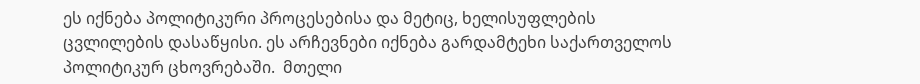ეს იქნება პოლიტიკური პროცესებისა და მეტიც, ხელისუფლების ცვლილების დასაწყისი. ეს არჩევნები იქნება გარდამტეხი საქართველოს პოლიტიკურ ცხოვრებაში.  მთელი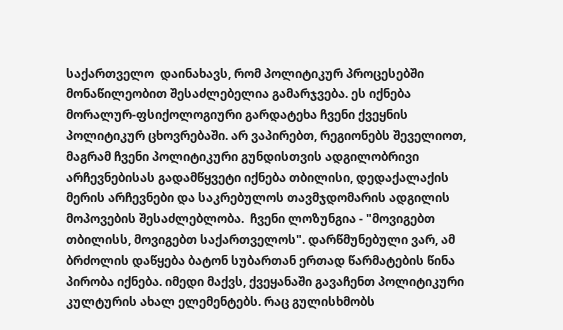საქართველო  დაინახავს, რომ პოლიტიკურ პროცესებში მონაწილეობით შესაძლებელია გამარჯვება. ეს იქნება მორალურ-ფსიქოლოგიური გარდატეხა ჩვენი ქვეყნის პოლიტიკურ ცხოვრებაში. არ ვაპირებთ, რეგიონებს შეველიოთ, მაგრამ ჩვენი პოლიტიკური გუნდისთვის ადგილობრივი არჩევნებისას გადამწყვეტი იქნება თბილისი, დედაქალაქის მერის არჩევნები და საკრებულოს თავმჯდომარის ადგილის მოპოვების შესაძლებლობა.  ჩვენი ლოზუნგია - "მოვიგებთ თბილისს, მოვიგებთ საქართველოს". დარწმუნებული ვარ, ამ ბრძოლის დაწყება ბატონ სუბართან ერთად წარმატების წინა პირობა იქნება. იმედი მაქვს, ქვეყანაში გავაჩენთ პოლიტიკური კულტურის ახალ ელემენტებს. რაც გულისხმობს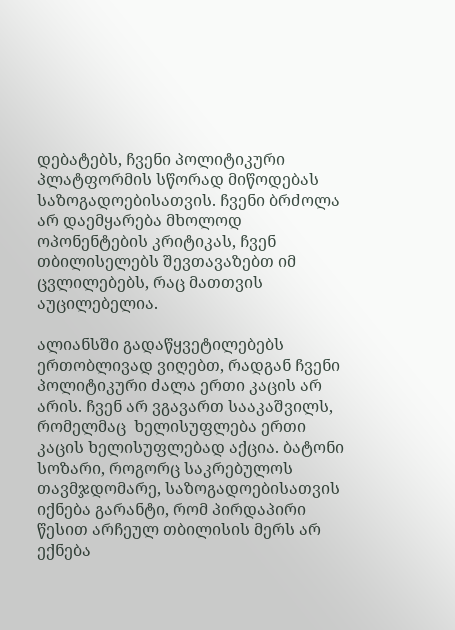დებატებს, ჩვენი პოლიტიკური პლატფორმის სწორად მიწოდებას საზოგადოებისათვის. ჩვენი ბრძოლა არ დაემყარება მხოლოდ ოპონენტების კრიტიკას, ჩვენ თბილისელებს შევთავაზებთ იმ ცვლილებებს, რაც მათთვის აუცილებელია.

ალიანსში გადაწყვეტილებებს ერთობლივად ვიღებთ, რადგან ჩვენი პოლიტიკური ძალა ერთი კაცის არ არის. ჩვენ არ ვგავართ სააკაშვილს, რომელმაც  ხელისუფლება ერთი კაცის ხელისუფლებად აქცია. ბატონი სოზარი, როგორც საკრებულოს თავმჯდომარე, საზოგადოებისათვის იქნება გარანტი, რომ პირდაპირი წესით არჩეულ თბილისის მერს არ ექნება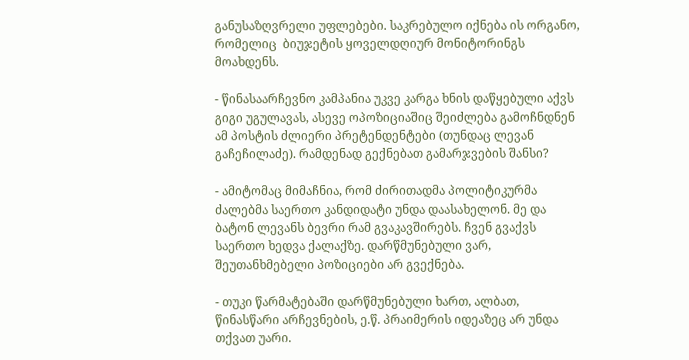განუსაზღვრელი უფლებები. საკრებულო იქნება ის ორგანო, რომელიც  ბიუჯეტის ყოველდღიურ მონიტორინგს მოახდენს.

- წინასაარჩევნო კამპანია უკვე კარგა ხნის დაწყებული აქვს გიგი უგულავას, ასევე ოპოზიციაშიც შეიძლება გამოჩნდნენ ამ პოსტის ძლიერი პრეტენდენტები (თუნდაც ლევან გაჩეჩილაძე). რამდენად გექნებათ გამარჯვების შანსი?

- ამიტომაც მიმაჩნია, რომ ძირითადმა პოლიტიკურმა ძალებმა საერთო კანდიდატი უნდა დაასახელონ. მე და ბატონ ლევანს ბევრი რამ გვაკავშირებს. ჩვენ გვაქვს საერთო ხედვა ქალაქზე. დარწმუნებული ვარ, შეუთანხმებელი პოზიციები არ გვექნება.

- თუკი წარმატებაში დარწმუნებული ხართ, ალბათ, წინასწარი არჩევნების, ე.წ. პრაიმერის იდეაზეც არ უნდა თქვათ უარი.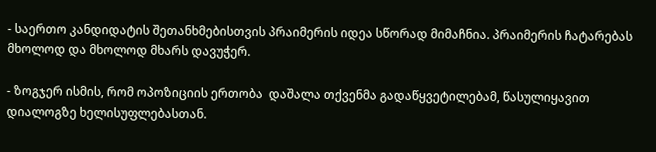- საერთო კანდიდატის შეთანხმებისთვის პრაიმერის იდეა სწორად მიმაჩნია. პრაიმერის ჩატარებას მხოლოდ და მხოლოდ მხარს დავუჭერ.

- ზოგჯერ ისმის, რომ ოპოზიციის ერთობა  დაშალა თქვენმა გადაწყვეტილებამ, წასულიყავით დიალოგზე ხელისუფლებასთან.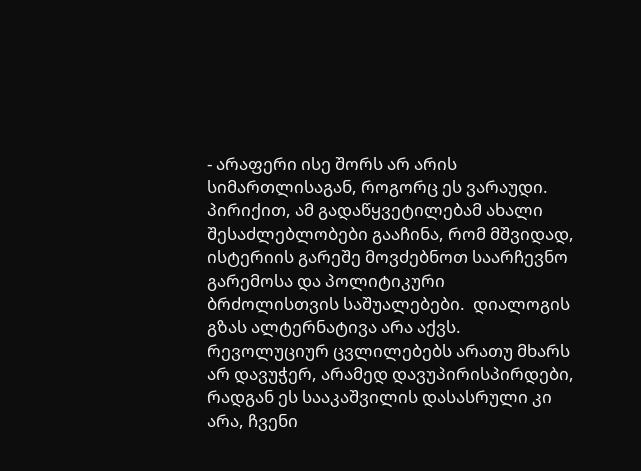- არაფერი ისე შორს არ არის სიმართლისაგან, როგორც ეს ვარაუდი. პირიქით, ამ გადაწყვეტილებამ ახალი შესაძლებლობები გააჩინა, რომ მშვიდად, ისტერიის გარეშე მოვძებნოთ საარჩევნო გარემოსა და პოლიტიკური ბრძოლისთვის საშუალებები.  დიალოგის გზას ალტერნატივა არა აქვს. რევოლუციურ ცვლილებებს არათუ მხარს არ დავუჭერ, არამედ დავუპირისპირდები, რადგან ეს სააკაშვილის დასასრული კი არა, ჩვენი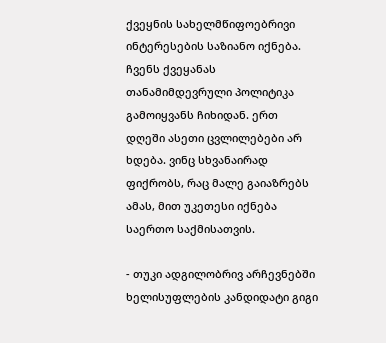ქვეყნის სახელმწიფოებრივი ინტერესების საზიანო იქნება. ჩვენს ქვეყანას თანამიმდევრული პოლიტიკა გამოიყვანს ჩიხიდან. ერთ დღეში ასეთი ცვლილებები არ ხდება. ვინც სხვანაირად ფიქრობს, რაც მალე გაიაზრებს ამას, მით უკეთესი იქნება  საერთო საქმისათვის.

- თუკი ადგილობრივ არჩევნებში ხელისუფლების კანდიდატი გიგი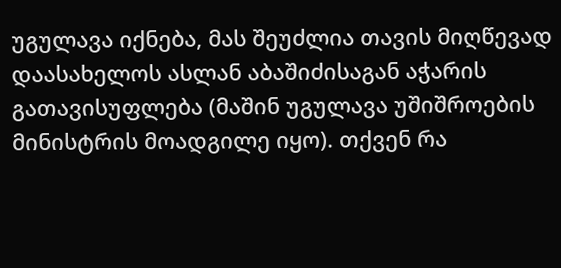უგულავა იქნება, მას შეუძლია თავის მიღწევად დაასახელოს ასლან აბაშიძისაგან აჭარის გათავისუფლება (მაშინ უგულავა უშიშროების მინისტრის მოადგილე იყო). თქვენ რა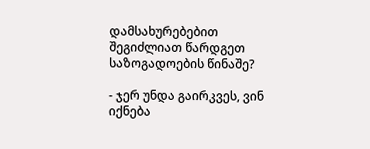დამსახურებებით შეგიძლიათ წარდგეთ საზოგადოების წინაშე?

- ჯერ უნდა გაირკვეს, ვინ იქნება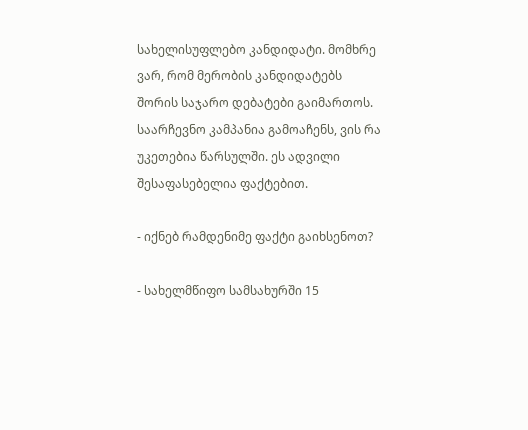სახელისუფლებო კანდიდატი. მომხრე ვარ, რომ მერობის კანდიდატებს  შორის საჯარო დებატები გაიმართოს. საარჩევნო კამპანია გამოაჩენს, ვის რა უკეთებია წარსულში. ეს ადვილი შესაფასებელია ფაქტებით.

- იქნებ რამდენიმე ფაქტი გაიხსენოთ?

- სახელმწიფო სამსახურში 15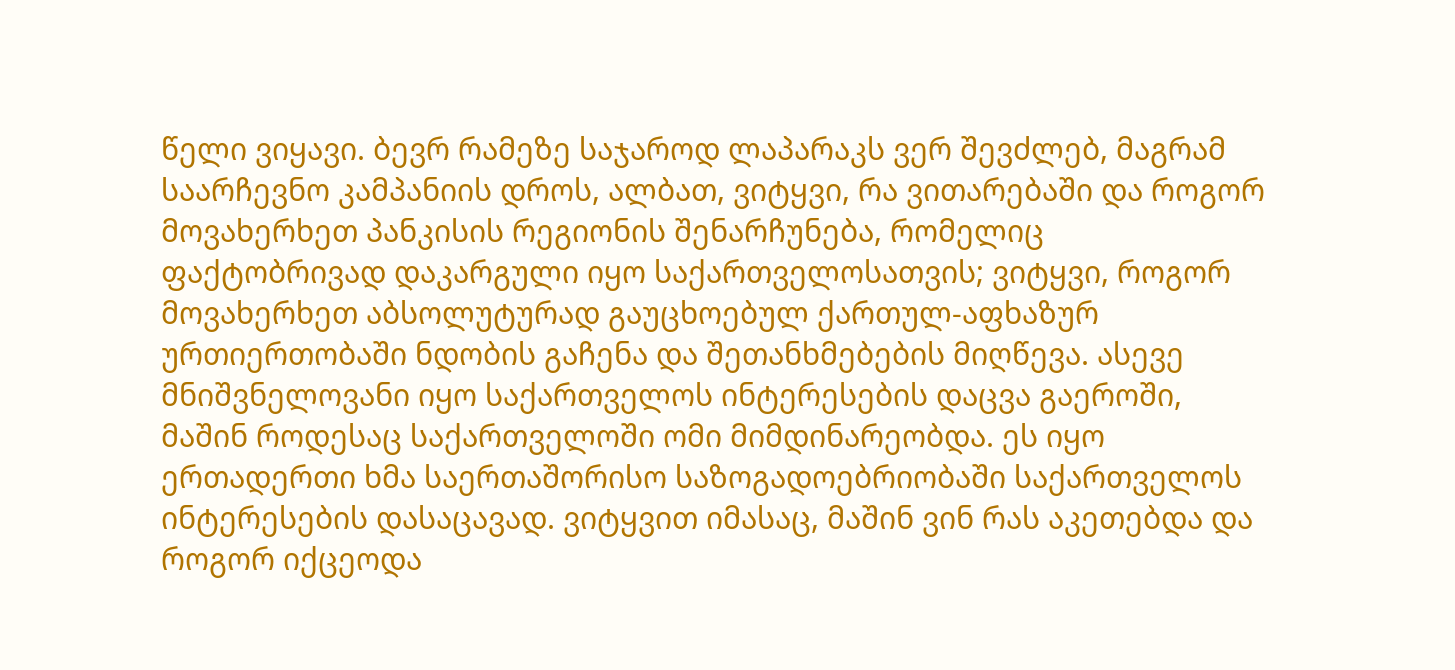წელი ვიყავი. ბევრ რამეზე საჯაროდ ლაპარაკს ვერ შევძლებ, მაგრამ საარჩევნო კამპანიის დროს, ალბათ, ვიტყვი, რა ვითარებაში და როგორ მოვახერხეთ პანკისის რეგიონის შენარჩუნება, რომელიც ფაქტობრივად დაკარგული იყო საქართველოსათვის; ვიტყვი, როგორ მოვახერხეთ აბსოლუტურად გაუცხოებულ ქართულ-აფხაზურ ურთიერთობაში ნდობის გაჩენა და შეთანხმებების მიღწევა. ასევე მნიშვნელოვანი იყო საქართველოს ინტერესების დაცვა გაეროში, მაშინ როდესაც საქართველოში ომი მიმდინარეობდა. ეს იყო ერთადერთი ხმა საერთაშორისო საზოგადოებრიობაში საქართველოს  ინტერესების დასაცავად. ვიტყვით იმასაც, მაშინ ვინ რას აკეთებდა და როგორ იქცეოდა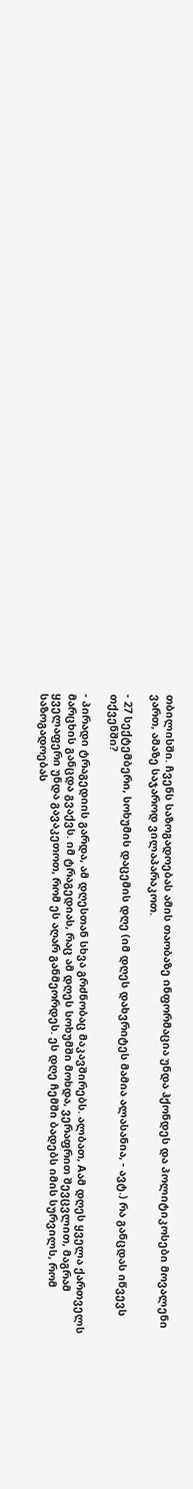თბილისში. ჩვენს საზოგადოებას ამის თაობაზე ინფორმაცია უნდა ჰქონდეს და პოლიტიკოსები მოვალენი ვართ, ამაზე საჯაროდ ვილაპარაკოთ.

- 27 სექტემბერი, სოხუმის დაცემის დღე (იმ დღეს დახვრიტეს მამია ალასანია, - ავტ.) რა განცდას იწვევს თქვენში?

- პირადი ტრაგედიის გარდა, ამ დღესთან სხვა გრძნობაც მაკავშირებს. ალბათ, Aამ დღეს ყველა ქართველს მარცხის განცდა გვაქვს. იმ ტრაგედიას, რაც ამ დღეს სოხუმში მოხდა, ვერაფრით შევცვლით, მაგრამ ყველაფერი უნდა გავაკეთოთ, რომ ეს აღარ განმეორდეს. ეს დღე ჩემში ბადებს იმის სურვილს, რომ საზოგადოებას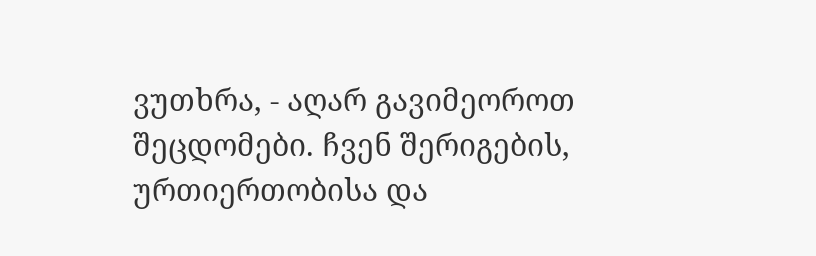ვუთხრა, - აღარ გავიმეოროთ შეცდომები. ჩვენ შერიგების, ურთიერთობისა და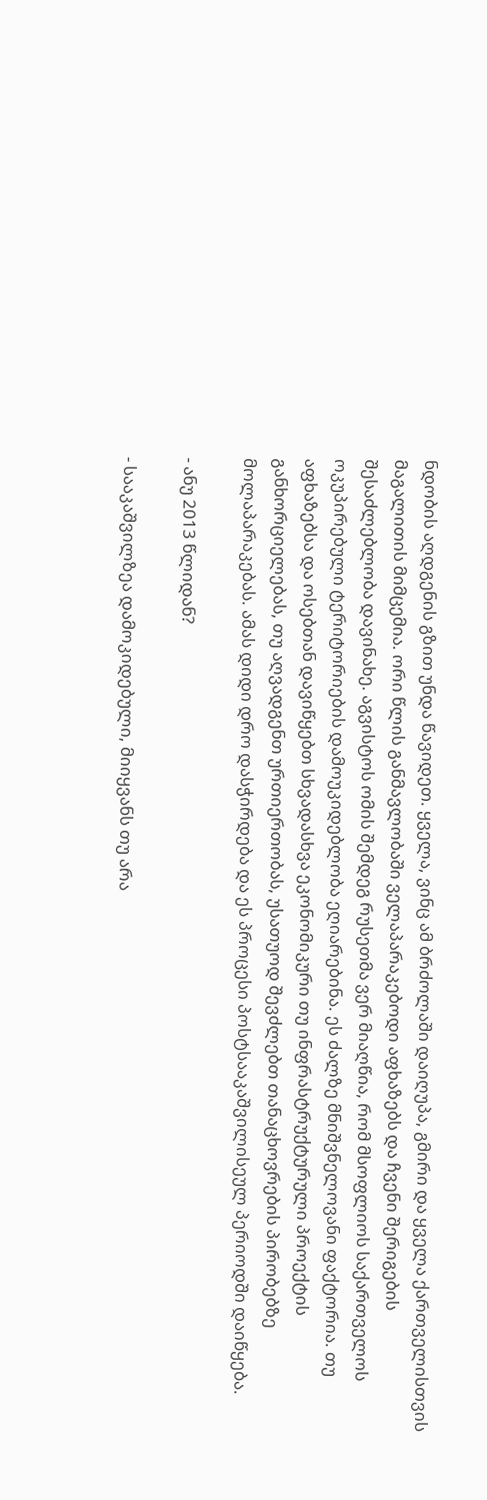ნდობის აღდგენის გზით უნდა წავიდეთ. ყველა, ვინც ამ ბრძოლაში დაიღუპა, გმირი და ყველა ქართველისთვის  მაგალითის მიმცემია. ორი წლის განმავლობაში ველაპარაკებოდი აფხაზებს და ჩვენი შერიგების შესაძლებლობა დავინახე. აგვისტოს ომის შემდეგ რუსეთმა ვერ მიაღწია, რომ მსოფლიოს საქართველოს ოკუპირებული ტერიტორიების დამოუკიდებლობა ეღიარებინა. ეს ძალზე მნიშვნელოვანი ფაქტორია. თუ აფხაზებსა და ოსებთან დავიწყებთ სხვადასხვა ეკონომიკური თუ ინფრასტრუქტურული პროექტის განხორციელებას, თუ აღვადგენთ ურთიერთობას, უსათუოდ შევძლებთ თანაცხოვრების პირობებზე მოლაპარაკებას. ამას დიდი დრო დასჭირდება და ეს პროცესი პოსტსააკაშვილისეულ პერიოდში დაიწყება.

- ანუ 2013 წლიდან?

- სააკაშვილზეა დამოკიდებული, მიიყვანს თუ არა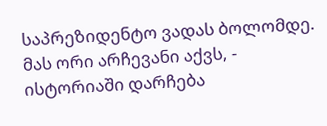საპრეზიდენტო ვადას ბოლომდე. მას ორი არჩევანი აქვს, - ისტორიაში დარჩება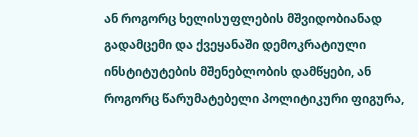ან როგორც ხელისუფლების მშვიდობიანად გადამცემი და ქვეყანაში დემოკრატიული ინსტიტუტების მშენებლობის დამწყები, ან როგორც წარუმატებელი პოლიტიკური ფიგურა,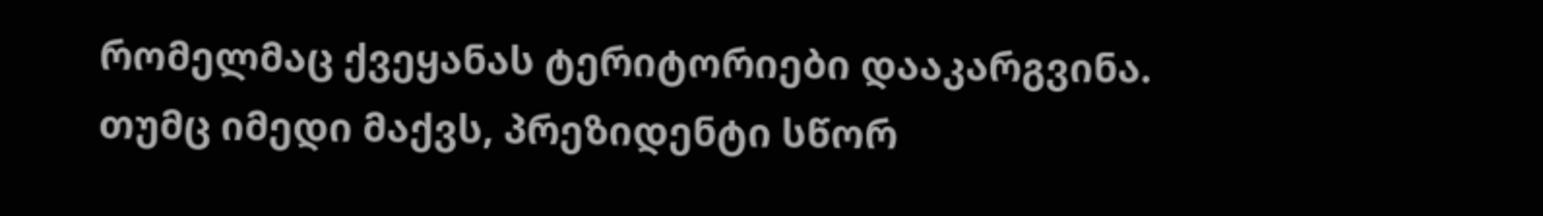რომელმაც ქვეყანას ტერიტორიები დააკარგვინა. თუმც იმედი მაქვს, პრეზიდენტი სწორ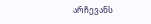არჩევანს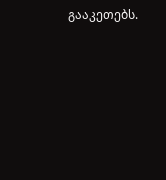გააკეთებს.